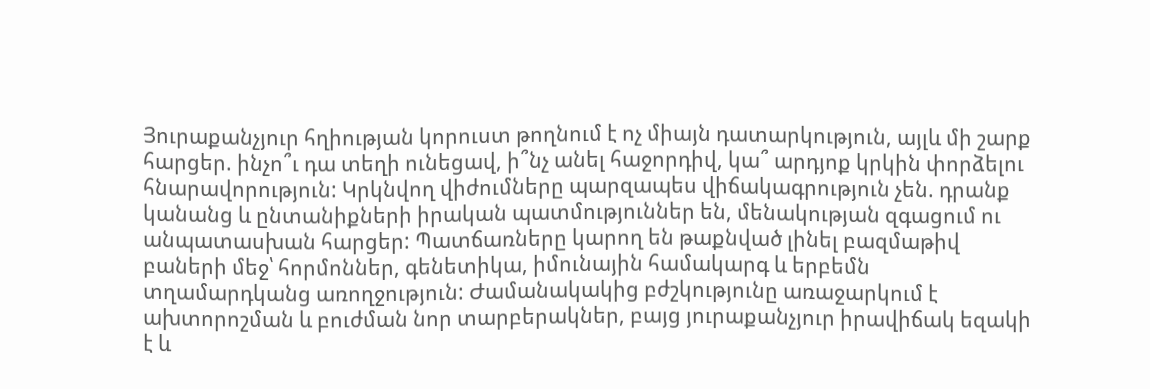Յուրաքանչյուր հղիության կորուստ թողնում է ոչ միայն դատարկություն, այլև մի շարք հարցեր. ինչո՞ւ դա տեղի ունեցավ, ի՞նչ անել հաջորդիվ, կա՞ արդյոք կրկին փորձելու հնարավորություն: Կրկնվող վիժումները պարզապես վիճակագրություն չեն. դրանք կանանց և ընտանիքների իրական պատմություններ են, մենակության զգացում ու անպատասխան հարցեր: Պատճառները կարող են թաքնված լինել բազմաթիվ բաների մեջ՝ հորմոններ, գենետիկա, իմունային համակարգ և երբեմն տղամարդկանց առողջություն: Ժամանակակից բժշկությունը առաջարկում է ախտորոշման և բուժման նոր տարբերակներ, բայց յուրաքանչյուր իրավիճակ եզակի է և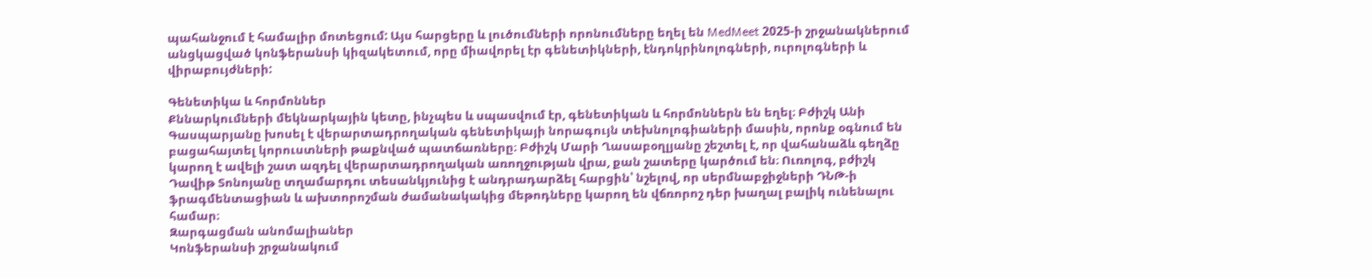պահանջում է համալիր մոտեցում: Այս հարցերը և լուծումների որոնումները եղել են MedMeet 2025-ի շրջանակներում անցկացված կոնֆերանսի կիզակետում, որը միավորել էր գենետիկների, էնդոկրինոլոգների, ուրոլոգների և վիրաբույժների:

Գենետիկա և հորմոններ
Քննարկումների մեկնարկային կետը, ինչպես և սպասվում էր, գենետիկան և հորմոններն են եղել։ Բժիշկ Անի Գասպարյանը խոսել է վերարտադրողական գենետիկայի նորագույն տեխնոլոգիաների մասին, որոնք օգնում են բացահայտել կորուստների թաքնված պատճառները։ Բժիշկ Մարի Ղասաբօղլյանը շեշտել է, որ վահանաձև գեղձը կարող է ավելի շատ ազդել վերարտադրողական առողջության վրա, քան շատերը կարծում են։ Ուռոլոգ, բժիշկ Դավիթ Տոնոյանը տղամարդու տեսանկյունից է անդրադարձել հարցին՝ նշելով, որ սերմնաբջիջների ԴՆԹ-ի ֆրագմենտացիան և ախտորոշման ժամանակակից մեթոդները կարող են վճռորոշ դեր խաղալ բալիկ ունենալու համար։
Զարգացման անոմալիաներ
Կոնֆերանսի շրջանակում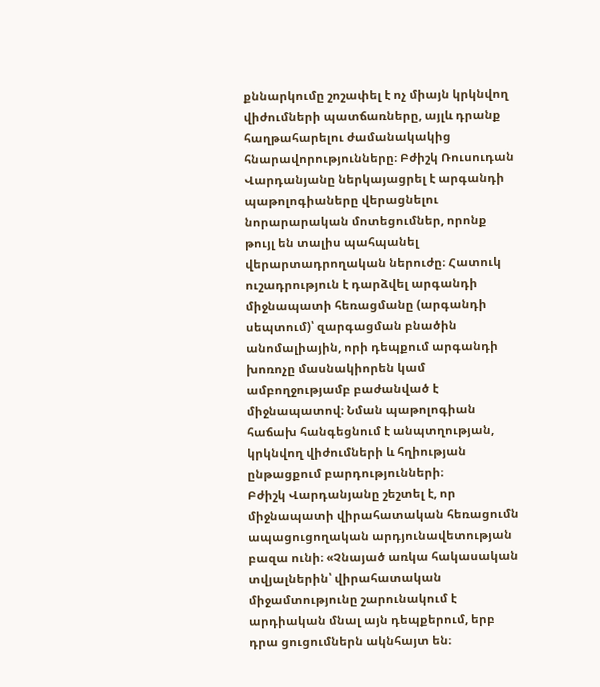քննարկումը շոշափել է ոչ միայն կրկնվող վիժումների պատճառները, այլև դրանք հաղթահարելու ժամանակակից հնարավորությունները։ Բժիշկ Ռուսուդան Վարդանյանը ներկայացրել է արգանդի պաթոլոգիաները վերացնելու նորարարական մոտեցումներ, որոնք թույլ են տալիս պահպանել վերարտադրողական ներուժը։ Հատուկ ուշադրություն է դարձվել արգանդի միջնապատի հեռացմանը (արգանդի սեպտում)՝ զարգացման բնածին անոմալիային, որի դեպքում արգանդի խոռոչը մասնակիորեն կամ ամբողջությամբ բաժանված է միջնապատով։ Նման պաթոլոգիան հաճախ հանգեցնում է անպտղության, կրկնվող վիժումների և հղիության ընթացքում բարդությունների։
Բժիշկ Վարդանյանը շեշտել է, որ միջնապատի վիրահատական հեռացումն ապացուցողական արդյունավետության բազա ունի։ «Չնայած առկա հակասական տվյալներին՝ վիրահատական միջամտությունը շարունակում է արդիական մնալ այն դեպքերում, երբ դրա ցուցումներն ակնհայտ են։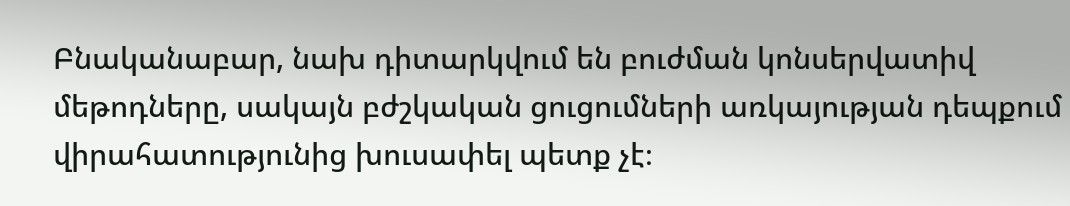Բնականաբար, նախ դիտարկվում են բուժման կոնսերվատիվ մեթոդները, սակայն բժշկական ցուցումների առկայության դեպքում վիրահատությունից խուսափել պետք չէ։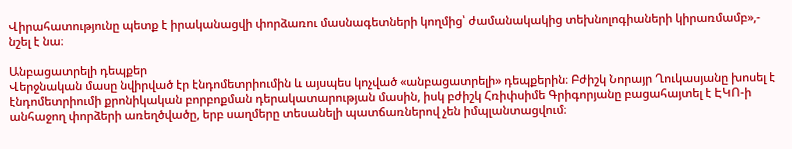Վիրահատությունը պետք է իրականացվի փորձառու մասնագետների կողմից՝ ժամանակակից տեխնոլոգիաների կիրառմամբ»,- նշել է նա։

Անբացատրելի դեպքեր
Վերջնական մասը նվիրված էր էնդոմետրիումին և այսպես կոչված «անբացատրելի» դեպքերին։ Բժիշկ Նորայր Ղուկասյանը խոսել է էնդոմետրիումի քրոնիկական բորբոքման դերակատարության մասին, իսկ բժիշկ Հռիփսիմե Գրիգորյանը բացահայտել է ԷԿՈ-ի անհաջող փորձերի առեղծվածը, երբ սաղմերը տեսանելի պատճառներով չեն իմպլանտացվում։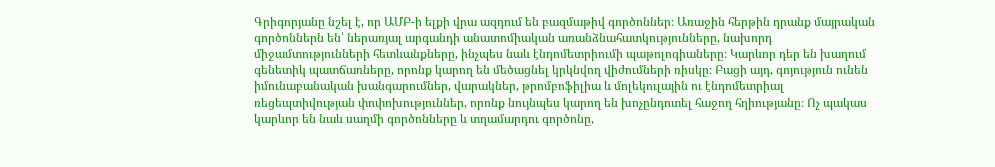Գրիգորյանը նշել է, որ ԱՄԲ-ի ելքի վրա ազդում են բազմաթիվ գործոններ։ Առաջին հերթին դրանք մայրական գործոններն են՝ ներառյալ արգանդի անատոմիական առանձնահատկությունները, նախորդ միջամտությունների հետևանքները, ինչպես նաև էնդոմետրիումի պաթոլոգիաները։ Կարևոր դեր են խաղում գենետիկ պատճառները, որոնք կարող են մեծացնել կրկնվող վիժումների ռիսկը։ Բացի այդ, գոյություն ունեն իմունաբանական խանգարումներ, վարակներ, թրոմբոֆիլիա և մոլեկուլային ու էնդոմետրիալ ռեցեպտիվության փոփոխություններ, որոնք նույնպես կարող են խոչընդոտել հաջող հղիությանը։ Ոչ պակաս կարևոր են նաև սաղմի գործոնները և տղամարդու գործոնը,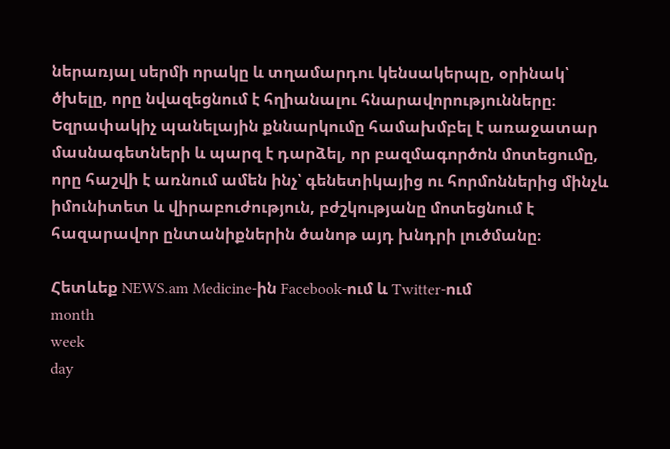ներառյալ սերմի որակը և տղամարդու կենսակերպը, օրինակ՝ ծխելը, որը նվազեցնում է հղիանալու հնարավորությունները։
Եզրափակիչ պանելային քննարկումը համախմբել է առաջատար մասնագետների և պարզ է դարձել, որ բազմագործոն մոտեցումը, որը հաշվի է առնում ամեն ինչ՝ գենետիկայից ու հորմոններից մինչև իմունիտետ և վիրաբուժություն, բժշկությանը մոտեցնում է հազարավոր ընտանիքներին ծանոթ այդ խնդրի լուծմանը։

Հետևեք NEWS.am Medicine-ին Facebook-ում և Twitter-ում
month
week
day